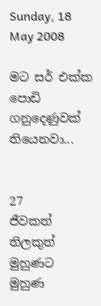Sunday, 18 May 2008

මට සර් එක්ක පොඩි ගනුදෙණුවක් තියෙනවා...


27
ජීවකත් තිලකුත් මුහුණට මුහුණ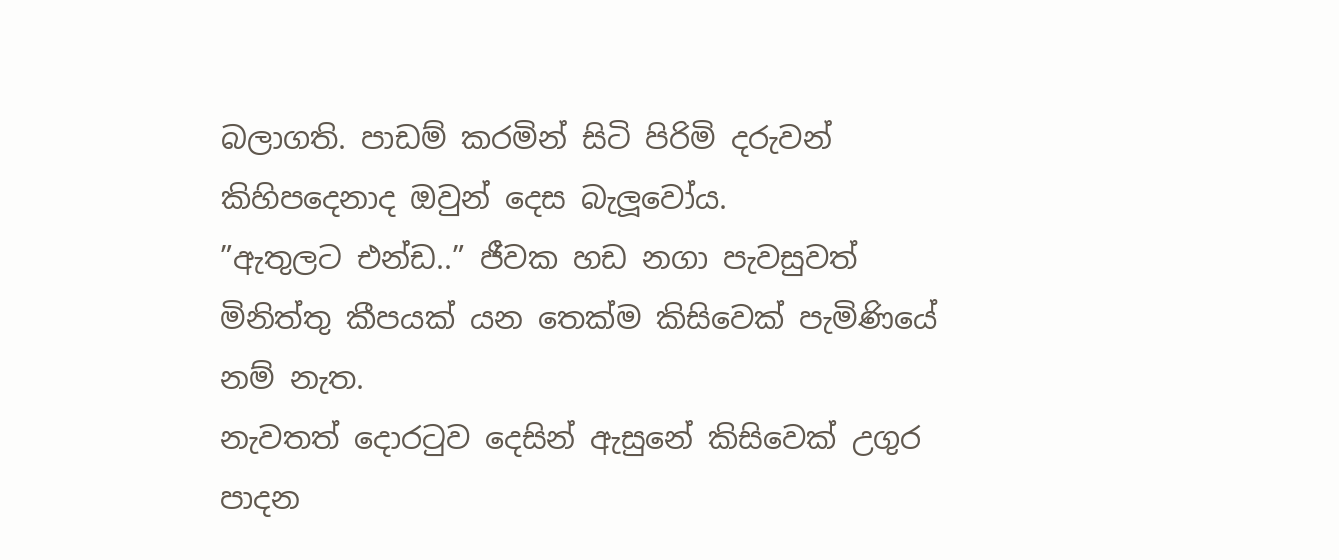බලාගති. පාඩම් කරමින් සිටි පිරිමි දරුවන් කිහිපදෙනාද ඔවුන් දෙස බැලූවෝය.
”ඇතුලට එන්ඩ..” ජීවක හඩ නගා පැවසුවත් මිනිත්තු කීපයක් යන තෙක්ම කිසිවෙක් පැමිණියේ නම් නැත.
නැවතත් දොරටුව දෙසින් ඇසුනේ කිසිවෙක් උගුර පාදන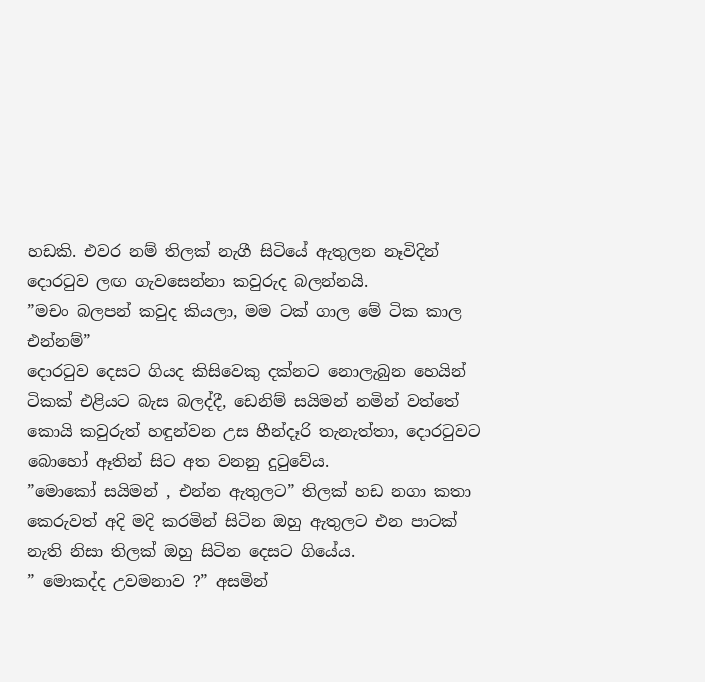හඩකි. එවර නම් තිලක් නැගී සිටියේ ඇතුලන නෑවිදින් දොරටුව ලඟ ගැවසෙන්නා කවුරුද බලන්නයි.
”මචං බලපන් කවුද කියලා, මම ටක් ගාල මේ ටික කාල එන්නම්”
දොරටුව දෙසට ගියද කිසිවෙකු දක්නට නොලැබුන හෙයින් ටිකක් එළියට බැස බලද්දී, ඩෙනිම් සයිමන් නමින් වත්තේ කොයි කවුරුත් හඳුන්වන උස හීන්දෑරි තැනැත්තා, දොරටුවට බොහෝ ඈතින් සිට අත වනනු දුටුවේය.
”මොකෝ සයිමන් , එන්න ඇතුලට” තිලක් හඩ නගා කතා කෙරුවත් අදි මදි කරමින් සිටින ඔහු ඇතුලට එන පාටක් නැති නිසා තිලක් ඔහු සිටින දෙසට ගියේය.
” මොකද්ද උවමනාව ?” අසමින්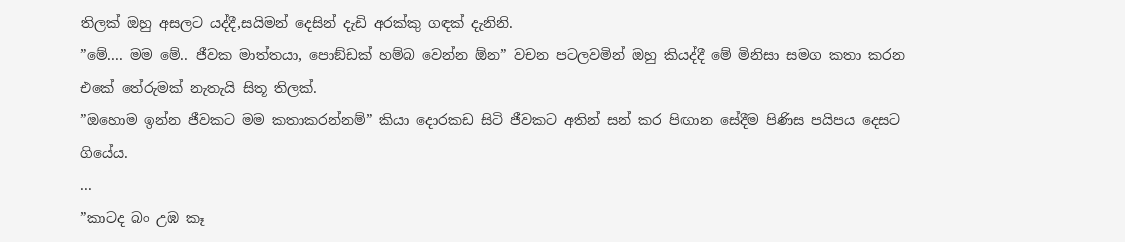තිලක් ඔහු අසලට යද්දී,සයිමන් දෙසින් දැඩි අරක්කු ගඳක් දැනිනි.
”මේ.... මම මේ.. ජීවක මාත්තයා, පොඞ්ඩක් හම්බ වෙන්න ඕන” වචන පටලවමින් ඔහු කියද්දී මේ මිනිසා සමග කතා කරන එකේ තේරුමක් නැතැයි සිතූ තිලක්.
”ඔහොම ඉන්න ජීවකට මම කතාකරන්නම්” කියා දොරකඩ සිටි ජීවකට අතින් සන් කර පිඟාන සේදීම පිණිස පයිපය දෙසට ගියේය.
...
”කාටද බං උඹ කෑ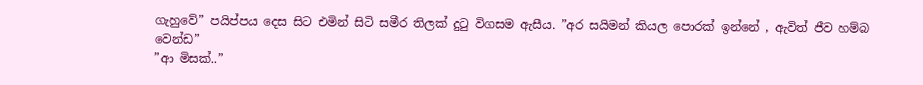ගැහුවේ” පයිප්පය දෙස සිට එමින් සිටි සමීර තිලක් දුටු විගසම ඇසීය. ”අර සයිමන් කියල පොරක් ඉන්නේ , ඇවිත් ජීව හම්බ වෙන්ඩ”
”ආ මිසක්..”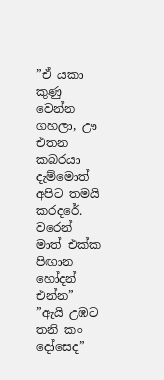”ඒ යකා කුණු වෙන්න ගහලා, ඌ එතන කබරයා දැම්මොත් අපිට තමයි කරදරේ. වරෙන් මාත් එක්ක පිඟාන හෝදන් එන්න”
”ඇයි උඹට තනි කං දෝසෙද”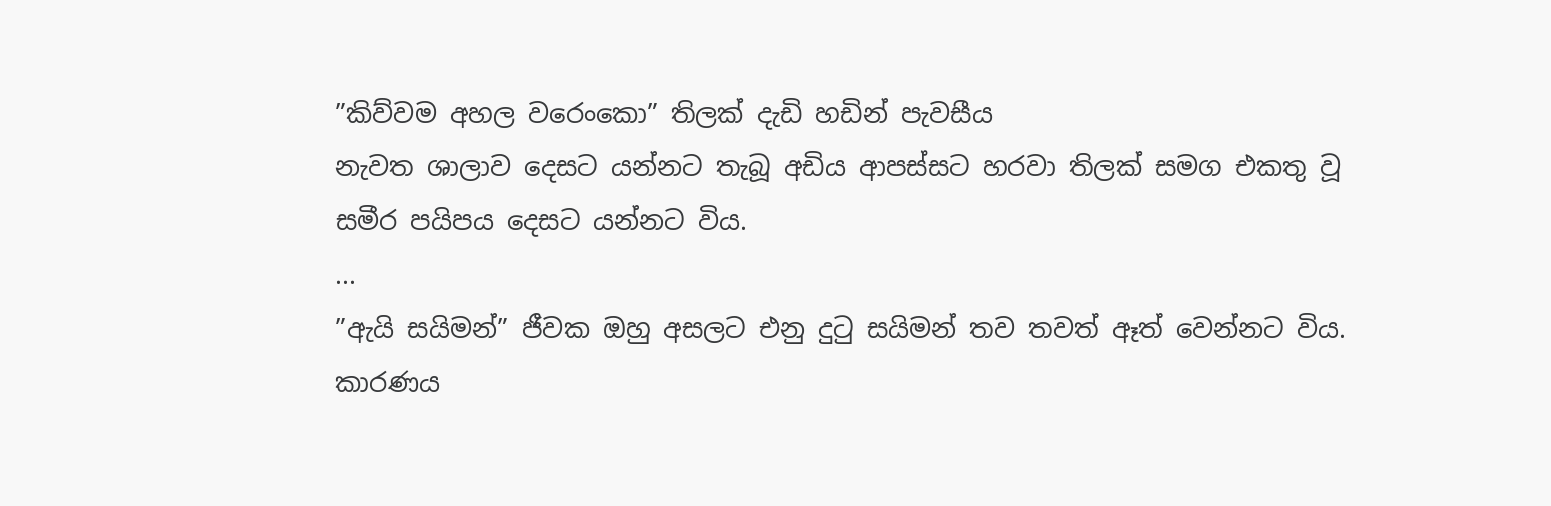”කිව්වම අහල වරෙංකො” තිලක් දැඩි හඩින් පැවසීය
නැවත ශාලාව දෙසට යන්නට තැබූ අඩිය ආපස්සට හරවා තිලක් සමග එකතු වූ සමීර පයිපය දෙසට යන්නට විය.
...
”ඇයි සයිමන්” ජීවක ඔහු අසලට එනු දුටු සයිමන් තව තවත් ඈත් වෙන්නට විය. කාරණය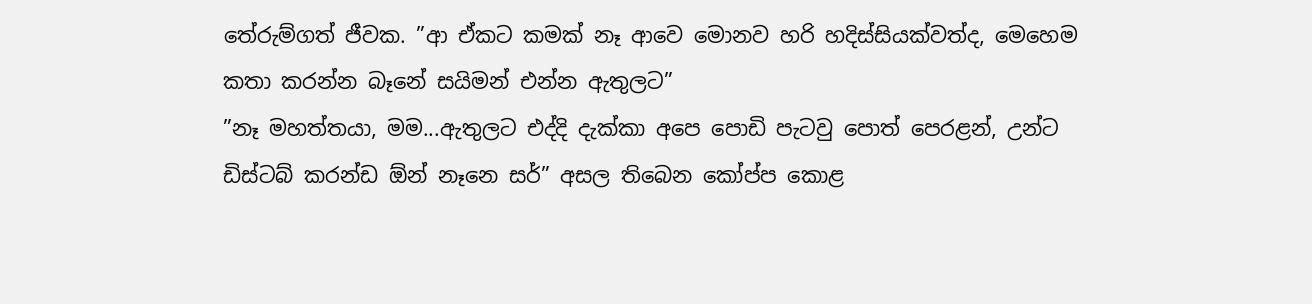තේරුම්ගත් ජීවක. ”ආ ඒකට කමක් නෑ ආවෙ මොනව හරි හදිස්සියක්වත්ද, මෙහෙම කතා කරන්න බෑනේ සයිමන් එන්න ඇතුලට”
”නෑ මහත්තයා, මම...ඇතුලට එද්දි දැක්කා අපෙ පොඩි පැටවු පොත් පෙරළන්, උන්ට ඩිස්ටබ් කරන්ඩ ඕන් නෑනෙ සර්” අසල තිබෙන කෝප්ප කොළ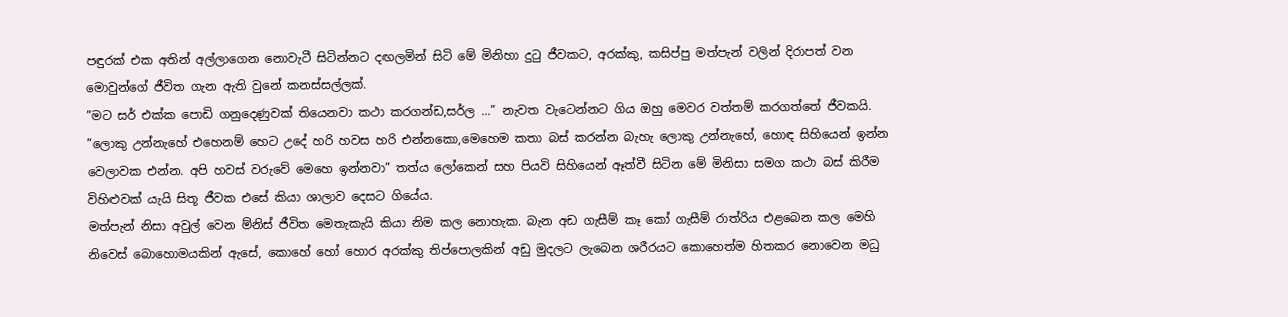පඳුරක් එක අතින් අල්ලාගෙන නොවැටී සිටින්නට දඟලමින් සිටි මේ මිනිහා දුටු ජීවකට, අරක්කු, කසිප්පු මත්පැන් වලින් දිරාපත් වන මොවුන්ගේ ජීවිත ගැන ඇති වුනේ කනස්සල්ලක්.
”මට සර් එක්ක පොඩි ගනුදෙණුවක් තියෙනවා කථා කරගන්ඩ,සර්ල ...” නැවත වැටෙන්නට ගිය ඔහු මෙවර වත්තම් කරගත්තේ ජීවකයි.
”ලොකු උන්නැහේ එහෙනම් හෙට උදේ හරි හවස හරි එන්නකො,මෙහෙම කතා බස් කරන්න බැහැ ලොකු උන්නැහේ, හොඳ සිහියෙන් ඉන්න වෙලාවක එන්න. අපි හවස් වරුවේ මෙහෙ ඉන්නවා” තත්ය ලෝකෙන් සහ පියවි සිහියෙන් ඈත්වී සිටින මේ මිනිසා සමග කථා බස් කිරීම විහිළුවක් යැයි සිතූ ජීවක එසේ කියා ශාලාව දෙසට ගියේය.
මත්පැන් නිසා අවුල් වෙන ම්නිස් ජීවිත මෙතැකැයි කියා නිම කල නොහැක. බැන අඩ ගැසීම් කෑ කෝ ගැසීම් රාත්රිය එළබෙන කල මෙහි නිවෙස් බොහොමයකින් ඇසේ, කොහේ හෝ හොර අරක්කු තිප්පොලකින් අඩු මුදලට ලැබෙන ශරීරයට කොහෙත්ම හිතකර නොවෙන මධු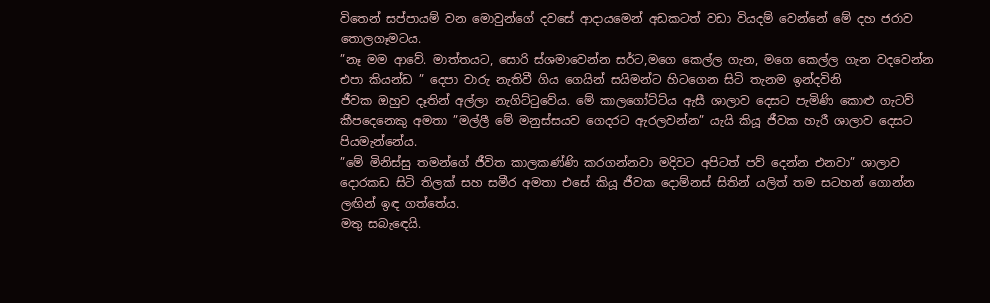විතෙන් සප්පායම් වන මොවුන්ගේ දවසේ ආදායමෙන් අඩකටත් වඩා වියදම් වෙන්නේ මේ දහ ජරාව තොලගෑමටය.
”නෑ මම ආවේ. මාත්තයට, සොරි ස්ශමාවෙන්න සර්ට,මගෙ කෙල්ල ගැන, මගෙ කෙල්ල ගැන වදවෙන්න එපා කියන්ඩ ” දෙපා වාරු නැතිවී ගිය ගෙයින් සයිමන්ට හිටගෙන සිටි තැනම ඉන්දවිනි
ජීවක ඔහුව දෑතින් අල්ලා නැගිට්ටුවේය. මේ කාලගෝට්ට්ය ඇසී ශාලාව දෙසට පැමිණි කොළු ගැටව් කීපදෙනෙකු අමතා ”මල්ලී මේ මනුස්සයව ගෙදරට ඇරලවන්න” යැයි කියූ ජීවක හැරී ශාලාව දෙසට පියමැන්නේය.
”මේ මිනිස්සු තමන්ගේ ජීවිත කාලකණ්ණි කරගන්නවා මදිවට අපිටත් පව් දෙන්න එනවා” ශාලාව දොරකඩ සිටි තිලක් සහ සමීර අමතා එසේ කියූ ජීවක දොම්නස් සිතින් යලිත් තම සටහන් ගොන්න ලඟින් ඉඳ ගත්තේය.
මතු සබැඳෙයි.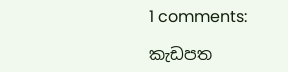1 comments:

කැඩපත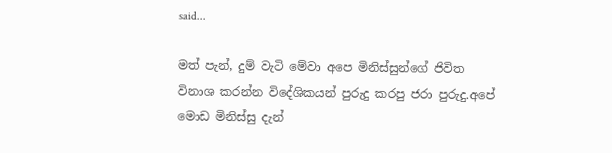said...

මත් පැන්, දුම් වැටි මේවා අපෙ මිනිස්සුන්ගේ ජිවිත විනාශ කරන්න විදේශිකයන් පුරුදු කරපු ජරා පුරුදු.අපේ මොඩ මිනිස්සු දැන්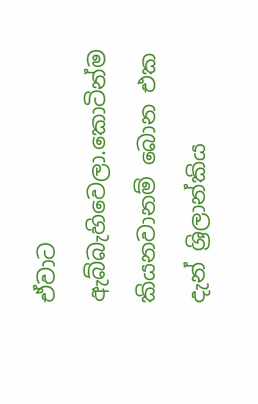ඒවාට ඇබ්බැහිවෙලා.කොටින්ම කියනවානම් බොන එක දැන් ශ්‍රිලාන්කිය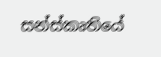සන්ස්කෘතියේ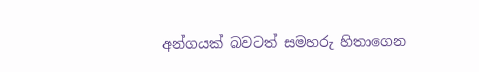අන්ගයක් බවටත් සමහරු හිතාගෙන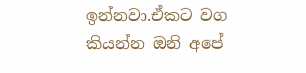ඉන්නවා.ඒකට වග කියන්න ඔනි අපේ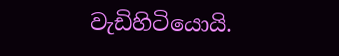වැඩිහිටියොයි.